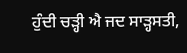ਹੁੰਦੀ ਚੜ੍ਹੀ ਐ ਜਦ ਸਾੜ੍ਹਸਤੀ,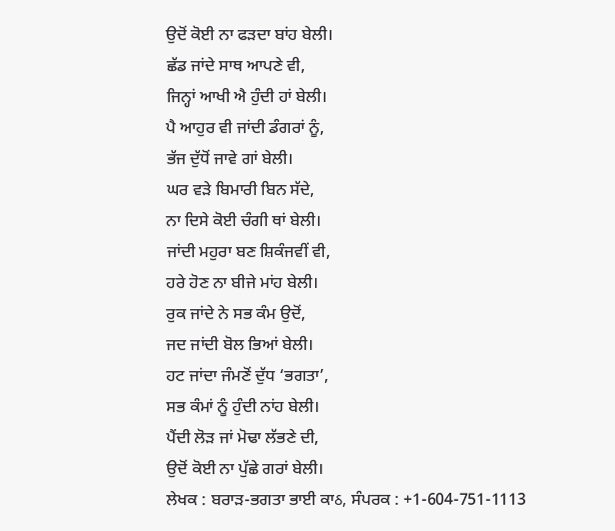ਉਦੋਂ ਕੋਈ ਨਾ ਫੜਦਾ ਬਾਂਹ ਬੇਲੀ।
ਛੱਡ ਜਾਂਦੇ ਸਾਥ ਆਪਣੇ ਵੀ,
ਜਿਨ੍ਹਾਂ ਆਖੀ ਐ ਹੁੰਦੀ ਹਾਂ ਬੇਲੀ।
ਪੈ ਆਹੁਰ ਵੀ ਜਾਂਦੀ ਡੰਗਰਾਂ ਨੂੰ,
ਭੱਜ ਦੁੱਧੋਂ ਜਾਵੇ ਗਾਂ ਬੇਲੀ।
ਘਰ ਵੜੇ ਬਿਮਾਰੀ ਬਿਨ ਸੱਦੇ,
ਨਾ ਦਿਸੇ ਕੋਈ ਚੰਗੀ ਥਾਂ ਬੇਲੀ।
ਜਾਂਦੀ ਮਹੁਰਾ ਬਣ ਸ਼ਿਕੰਜਵੀਂ ਵੀ,
ਹਰੇ ਹੋਣ ਨਾ ਬੀਜੇ ਮਾਂਹ ਬੇਲੀ।
ਰੁਕ ਜਾਂਦੇ ਨੇ ਸਭ ਕੰਮ ਉਦੋਂ,
ਜਦ ਜਾਂਦੀ ਬੋਲ ਭਿਆਂ ਬੇਲੀ।
ਹਟ ਜਾਂਦਾ ਜੰਮਣੋਂ ਦੁੱਧ ‘ਭਗਤਾ’,
ਸਭ ਕੰਮਾਂ ਨੂੰ ਹੁੰਦੀ ਨਾਂਹ ਬੇਲੀ।
ਪੈਂਦੀ ਲੋੜ ਜਾਂ ਮੋਢਾ ਲੱਭਣੇ ਦੀ,
ਉਦੋਂ ਕੋਈ ਨਾ ਪੁੱਛੇ ਗਰਾਂ ਬੇਲੀ।
ਲੇਖਕ : ਬਰਾੜ-ਭਗਤਾ ਭਾਈ ਕਾઠ, ਸੰਪਰਕ : +1-604-751-1113